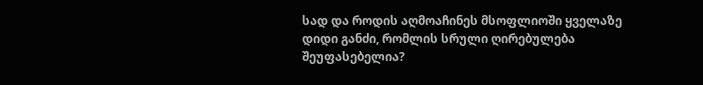სად და როდის აღმოაჩინეს მსოფლიოში ყველაზე დიდი განძი, რომლის სრული ღირებულება შეუფასებელია?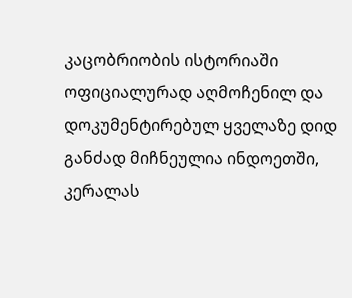კაცობრიობის ისტორიაში ოფიციალურად აღმოჩენილ და დოკუმენტირებულ ყველაზე დიდ განძად მიჩნეულია ინდოეთში, კერალას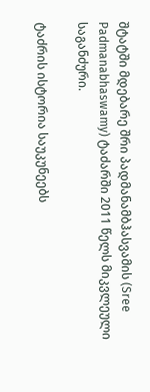შტატში მდებარე შრი პადმანამბჰასვამის (Sree Padmanabhaswamy) ტაძარში 2011 წელს მიკვლეული საგანძური.

ტაძრის ისტორია საუკუნეებს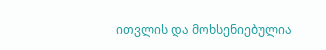ითვლის და მოხსენიებულია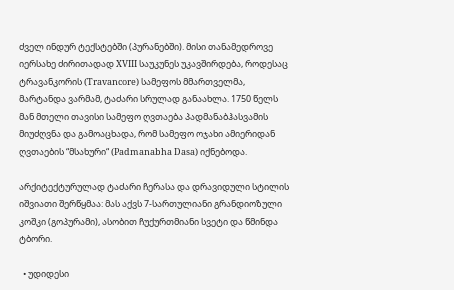ძველ ინდურ ტექსტებში (პურანებში). მისი თანამედროვე იერსახე ძირითადად XVIII საუკუნეს უკავშირდება, როდესაც ტრავანკორის (Travancore) სამეფოს მმართველმა, მარტანდა ვარმამ, ტაძარი სრულად განაახლა. 1750 წელს მან მთელი თავისი სამეფო ღვთაება პადმანაბჰასვამის მიუძღვნა და გამოაცხადა, რომ სამეფო ოჯახი ამიერიდან ღვთაების “მსახური“ (Padmanabha Dasa) იქნებოდა.

არქიტექტურულად ტაძარი ჩერასა და დრავიდული სტილის იშვიათი შერწყმაა: მას აქვს 7-სართულიანი გრანდიოზული კოშკი (გოპურამი), ასობით ჩუქურთმიანი სვეტი და წმინდა ტბორი.

  • უდიდესი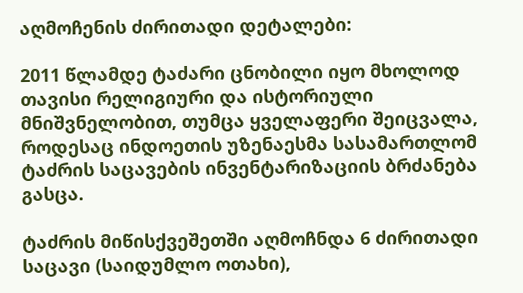აღმოჩენის ძირითადი დეტალები:

2011 წლამდე ტაძარი ცნობილი იყო მხოლოდ თავისი რელიგიური და ისტორიული მნიშვნელობით, თუმცა ყველაფერი შეიცვალა, როდესაც ინდოეთის უზენაესმა სასამართლომ ტაძრის საცავების ინვენტარიზაციის ბრძანება გასცა.

ტაძრის მიწისქვეშეთში აღმოჩნდა 6 ძირითადი საცავი (საიდუმლო ოთახი),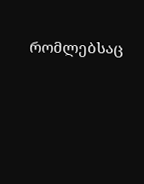რომლებსაც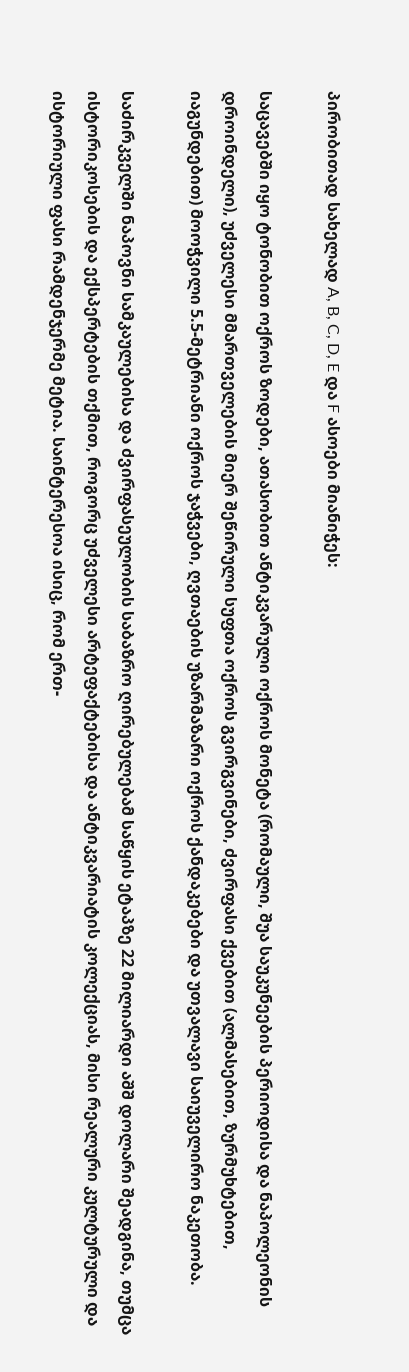პირობითად სახელად A, B, C, D, E და F ასოები მიანიჭეს:

საცავებში იყო ტონობით ოქროს ზოდები, ათასობით ანტიკვარული ოქროს მონეტა (რომაული, შუა საუკუნეების პერიოდისა და ნაპოლეონის დროინდელი), უძველესი მმართველების მიერ შეწირული სუფთა ოქროს გვირგვინები, ძვირფასი ქვებით (ალმასებით, ზურმუხტებით, იაგუნდებით) მოოჭვილი 5.5-მეტრიანი ოქროს ჯაჭვები, ღვთაების უზარმაზარი ოქროს ქანდაკებები და უთვალავი საიუველირო ნაკეთობა.

საძირკველში ნაპოვნი სამკაულებისა და ძვირფასეულობის საბაზრო ღირებულებამ საწყის ეტაპზე 22 მილიარდი აშშ დოლარი შეადგინა, თუმცა ისტორიკოსების და ექსპერტების თქმით, როგორც უძველესი არტეფაქტებისა და ანტიკვარიატის კოლექციას, მისი რეალური კულტურული და ისტორიული ფასი რამდენჯერმე მეტია. საინტერესოა ისიც, რომ ერთ-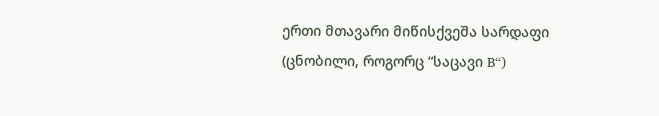ერთი მთავარი მიწისქვეშა სარდაფი (ცნობილი, როგორც “საცავი B“)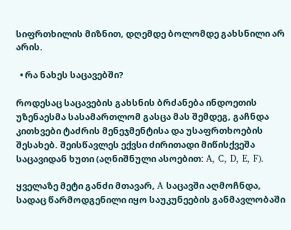სიფრთხილის მიზნით, დღემდე ბოლომდე გახსნილი არ არის.

  • რა ნახეს საცავებში?

როდესაც საცავების გახსნის ბრძანება ინდოეთის უზენაესმა სასამართლომ გასცა მას შემდეგ, გაჩნდა კითხვები ტაძრის მენეჯმენტისა და უსაფრთხოების შესახებ. შეისწავლეს ექვსი ძირითადი მიწისქვეშა საცავიდან ხუთი (აღნიშნული ასოებით: A, C, D, E, F).

ყველაზე მეტი განძი მთავარ, A საცავში აღმოჩნდა, სადაც წარმოდგენილი იყო საუკუნეების განმავლობაში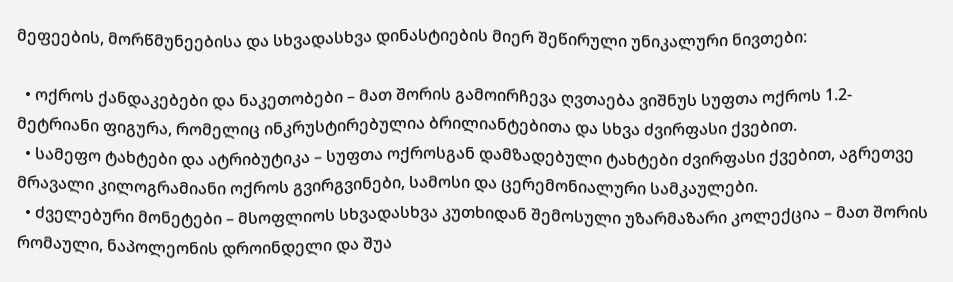მეფეების, მორწმუნეებისა და სხვადასხვა დინასტიების მიერ შეწირული უნიკალური ნივთები:

  • ოქროს ქანდაკებები და ნაკეთობები – მათ შორის გამოირჩევა ღვთაება ვიშნუს სუფთა ოქროს 1.2-მეტრიანი ფიგურა, რომელიც ინკრუსტირებულია ბრილიანტებითა და სხვა ძვირფასი ქვებით.
  • სამეფო ტახტები და ატრიბუტიკა – სუფთა ოქროსგან დამზადებული ტახტები ძვირფასი ქვებით, აგრეთვე მრავალი კილოგრამიანი ოქროს გვირგვინები, სამოსი და ცერემონიალური სამკაულები.
  • ძველებური მონეტები – მსოფლიოს სხვადასხვა კუთხიდან შემოსული უზარმაზარი კოლექცია – მათ შორის რომაული, ნაპოლეონის დროინდელი და შუა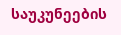საუკუნეების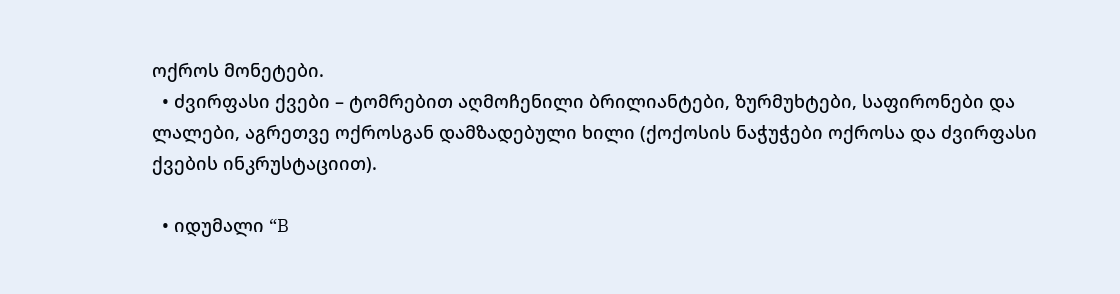ოქროს მონეტები.
  • ძვირფასი ქვები – ტომრებით აღმოჩენილი ბრილიანტები, ზურმუხტები, საფირონები და ლალები, აგრეთვე ოქროსგან დამზადებული ხილი (ქოქოსის ნაჭუჭები ოქროსა და ძვირფასი ქვების ინკრუსტაციით).

  • იდუმალი “B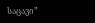საცავი”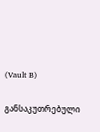(Vault B)

განსაკუთრებული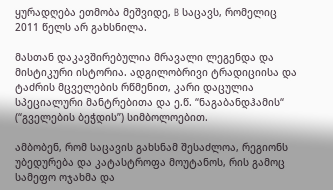ყურადღება ეთმობა მეშვიდე, B საცავს, რომელიც 2011 წელს არ გახსნილა.

მასთან დაკავშირებულია მრავალი ლეგენდა და მისტიკური ისტორია. ადგილობრივი ტრადიციისა და ტაძრის მცველების რწმენით, კარი დაცულია სპეციალური მანტრებითა და ე.წ. “ნაგაბანდჰამის“ (“გველების ბეჭდის”) სიმბოლოებით.

ამბობენ, რომ საცავის გახსნამ შესაძლოა, რეგიონს უბედურება და კატასტროფა მოუტანოს, რის გამოც სამეფო ოჯახმა და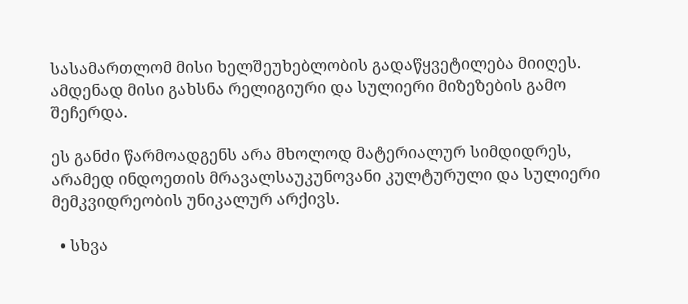სასამართლომ მისი ხელშეუხებლობის გადაწყვეტილება მიიღეს. ამდენად მისი გახსნა რელიგიური და სულიერი მიზეზების გამო შეჩერდა.

ეს განძი წარმოადგენს არა მხოლოდ მატერიალურ სიმდიდრეს, არამედ ინდოეთის მრავალსაუკუნოვანი კულტურული და სულიერი მემკვიდრეობის უნიკალურ არქივს.

  • სხვა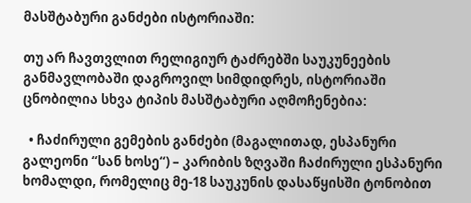მასშტაბური განძები ისტორიაში:

თუ არ ჩავთვლით რელიგიურ ტაძრებში საუკუნეების განმავლობაში დაგროვილ სიმდიდრეს, ისტორიაში ცნობილია სხვა ტიპის მასშტაბური აღმოჩენებია:

  • ჩაძირული გემების განძები (მაგალითად, ესპანური გალეონი “სან ხოსე“) – კარიბის ზღვაში ჩაძირული ესპანური ხომალდი, რომელიც მე-18 საუკუნის დასაწყისში ტონობით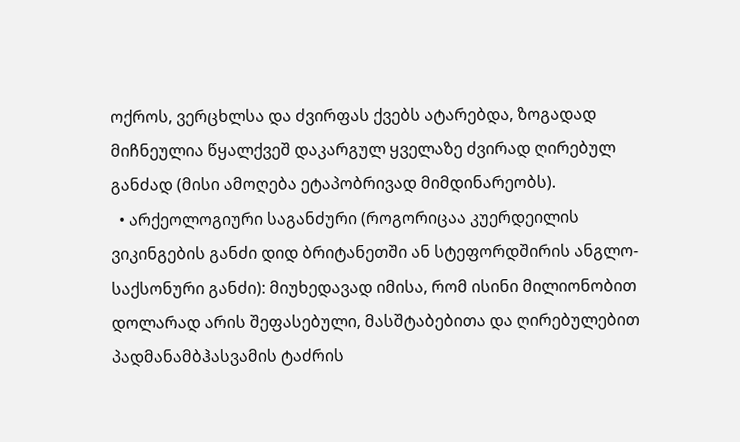ოქროს, ვერცხლსა და ძვირფას ქვებს ატარებდა, ზოგადად მიჩნეულია წყალქვეშ დაკარგულ ყველაზე ძვირად ღირებულ განძად (მისი ამოღება ეტაპობრივად მიმდინარეობს).
  • არქეოლოგიური საგანძური (როგორიცაა კუერდეილის ვიკინგების განძი დიდ ბრიტანეთში ან სტეფორდშირის ანგლო-საქსონური განძი): მიუხედავად იმისა, რომ ისინი მილიონობით დოლარად არის შეფასებული, მასშტაბებითა და ღირებულებით პადმანამბჰასვამის ტაძრის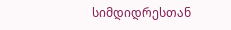სიმდიდრესთან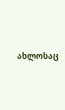ახლოსაც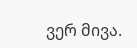ვერ მივა.